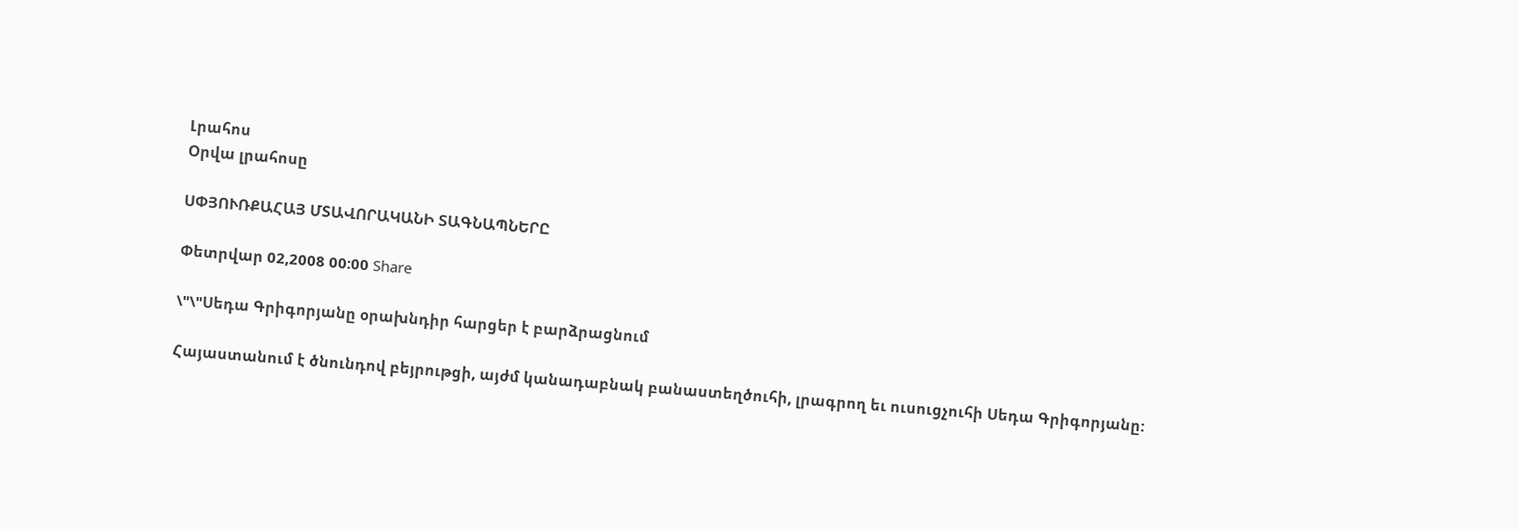Լրահոս
Օրվա լրահոսը

ՍՓՅՈՒՌՔԱՀԱՅ ՄՏԱՎՈՐԱԿԱՆԻ ՏԱԳՆԱՊՆԵՐԸ

Փետրվար 02,2008 00:00 Share

\"\"Սեդա Գրիգորյանը օրախնդիր հարցեր է բարձրացնում

Հայաստանում է ծնունդով բեյրութցի, այժմ կանադաբնակ բանաստեղծուհի, լրագրող եւ ուսուցչուհի Սեդա Գրիգորյանը: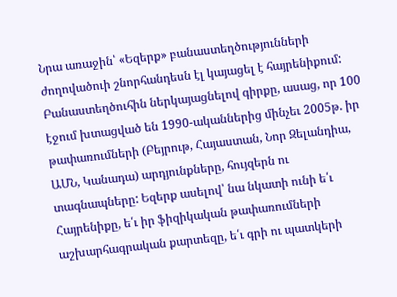Նրա առաջին՝ «Եզերք» բանաստեղծությունների ժողովածուի շնորհանդեսն էլ կայացել է հայրենիքում: Բանաստեղծուհին ներկայացնելով գիրքը, ասաց, որ 100 էջում խտացված են 1990-ականներից մինչեւ 2005թ. իր թափառումների (Բեյրութ, Հայաստան, Նոր Զելանդիա, ԱՄՆ, Կանադա) արդյունքները, հույզերն ու տագնապները: Եզերք ասելով՝ նա նկատի ունի ե՛ւ Հայրենիքը, ե՛ւ իր ֆիզիկական թափառումների աշխարհագրական քարտեզը, ե՛ւ գրի ու պատկերի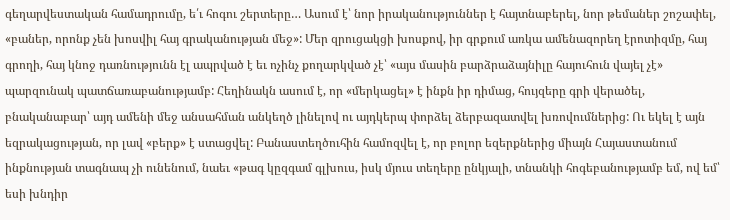գեղարվեստական համադրումը, ե՛ւ հոգու շերտերը… Ասում է՝ նոր իրականություններ է հայտնաբերել, նոր թեմաներ շոշափել, «բաներ, որոնք չեն խոսվիլ հայ գրականության մեջ»: Մեր զրուցակցի խոսքով, իր գրքում առկա ամենազորեղ էրոտիզմը, հայ գրողի, հայ կնոջ դառնությունն էլ ապրված է եւ ոչինչ քողարկված չէ՝ «այս մասին բարձրաձայնիլը հայուհուն վայել չէ» պարզունակ պատճառաբանությամբ: Հեղինակն ասում է, որ «մերկացել» է ինքն իր դիմաց, հույզերը գրի վերածել, բնականաբար՝ այդ ամենի մեջ անսահման անկեղծ լինելով ու այդկերպ փորձել ձերբազատվել խռովումներից: Ու եկել է այն եզրակացության, որ լավ «բերք» է ստացվել: Բանաստեղծուհին համոզվել է, որ բոլոր եզերքներից միայն Հայաստանում ինքնության տագնապ չի ունենում, նաեւ «թագ կըզգամ գլխուս, իսկ մյուս տեղերը ընկյալի, տնանկի հոգեբանությամբ եմ, ով եմ՝ եսի խնդիր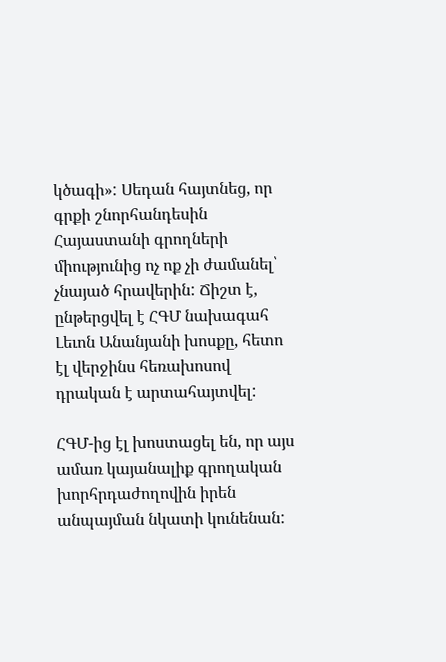կծագի»: Սեդան հայտնեց, որ գրքի շնորհանդեսին Հայաստանի գրողների միությունից ոչ ոք չի ժամանել՝ չնայած հրավերին: Ճիշտ է, ընթերցվել է ՀԳՄ նախագահ Լեւոն Անանյանի խոսքը, հետո էլ վերջինս հեռախոսով դրական է արտահայտվել:

ՀԳՄ-ից էլ խոստացել են, որ այս ամառ կայանալիք գրողական խորհրդաժողովին իրեն անպայման նկատի կունենան: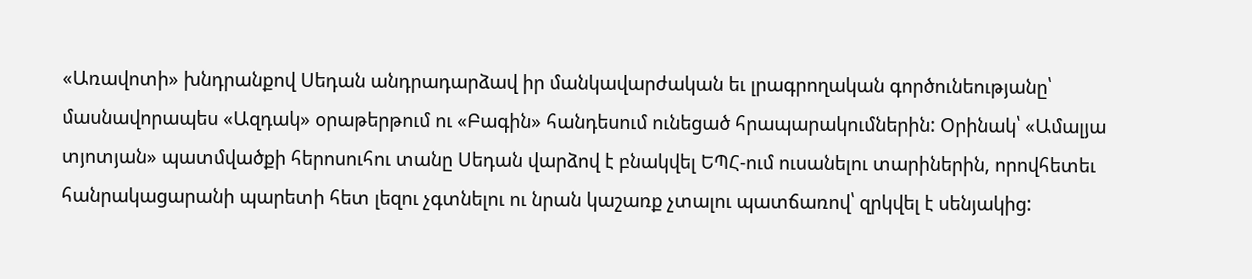«Առավոտի» խնդրանքով Սեդան անդրադարձավ իր մանկավարժական եւ լրագրողական գործունեությանը՝ մասնավորապես «Ազդակ» օրաթերթում ու «Բագին» հանդեսում ունեցած հրապարակումներին: Օրինակ՝ «Ամալյա տյոտյան» պատմվածքի հերոսուհու տանը Սեդան վարձով է բնակվել ԵՊՀ-ում ուսանելու տարիներին, որովհետեւ հանրակացարանի պարետի հետ լեզու չգտնելու ու նրան կաշառք չտալու պատճառով՝ զրկվել է սենյակից: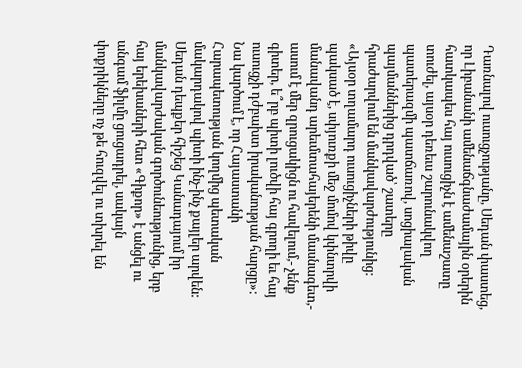Դառնալով ուսուցչությանը, Սեդան փաստեց, որ Լիբանանի ամենաճգնաժամային օրերին հատկապես հայ ուսուցիչն է ամենաշատը տուժել, այսօր դեռեւս շարունակվող պատերազմի պատճառով, սոցիալական պայմաններից դրդված՝ շատերը հրաժարվում են մանկավարժությունից: «Այսօր տղամարդ ուսուցիչների թիվը պակսած է, սփյուռքի մեջ մոմով կփնտրվի մանավանդ արեւմտահայերենի մասնագետ,- ասում է մեր զրուցակիցն ու հավելում,- չենք գիտեր, ե՞րբ պիտի լուծվի հայ գրողի եւ հայ ուսուցչի դժբախտ իրականության հարցը»: Նա կարծում է, որ Հայաստանի Հարապետության կողմից պետական մակարդակով պիտի ինչ-ինչ քայլեր արվեն: Սեդան դեպքեր հիշեց Կանադայում իր մանկավարժական գործունեությունից, երբ հայ երեխաների հետ «Գիքոր» է անցել ու անգամ ֆիլմը ցուցադրել, սակայն փոքրիկները ոչ թե հուզվել ու տխրել են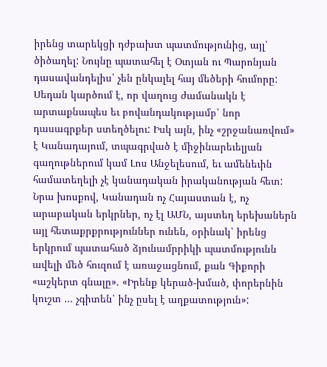իրենց տարեկցի դժբախտ պատմությունից, այլ՝ ծիծաղել: Նույնը պատահել է Օտյան ու Պարոնյան դասավանդելիս՝ չեն ընկալել հայ մեծերի հումորը: Սեդան կարծում է, որ վաղուց ժամանակն է արտաքնապես եւ բովանդակությամբ՝ նոր դասագրքեր ստեղծելու: Իսկ այն, ինչ «շրջանառվում» է Կանադայում, տպագրված է միջինարեւելյան գաղութներում կամ Լոս Անջելեսում, եւ ամենեւին համատեղելի չէ կանադական իրականության հետ: Նրա խոսքով, Կանադան ոչ Հայաստան է, ոչ արաբական երկրներ, ոչ էլ ԱՄՆ, այստեղ երեխաներն այլ հետաքրքրություններ ունեն, օրինակ՝ իրենց երկրում պատահած ձյունամրրիկի պատմությունն ավելի մեծ հուզում է առաջացնում, քան Գիքորի «աշկերտ գնալը». «Իրենք կերած-խմած, փորերնին կուշտ … չգիտեն՝ ինչ ըսել է աղքատություն»: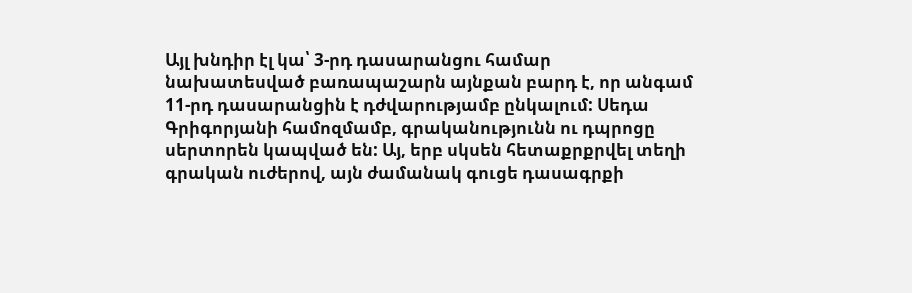Այլ խնդիր էլ կա՝ 3-րդ դասարանցու համար նախատեսված բառապաշարն այնքան բարդ է, որ անգամ 11-րդ դասարանցին է դժվարությամբ ընկալում: Սեդա Գրիգորյանի համոզմամբ, գրականությունն ու դպրոցը սերտորեն կապված են: Այ, երբ սկսեն հետաքրքրվել տեղի գրական ուժերով, այն ժամանակ գուցե դասագրքի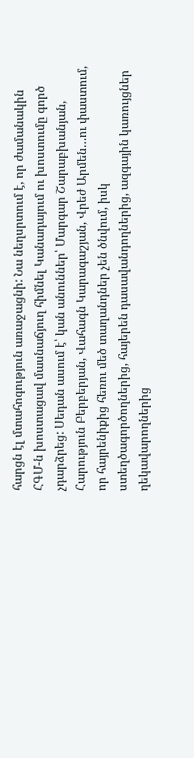հարցն էլ մտահոգություն առաջացնի: Նա նեղսրտում է, որ ժամանակին ՀԳՄ-ն խոստացավ մասնաճյուղ հիմնել Կանադայում ու խոստումը գործ չդարձրեց: Սեդան ասում է՝ կան անուններ՝ Մարգար Շարաբխանյան, Հարություն Բերբերյան, Վահագն Կարագաշյան, Վրեժ Արմեն…ու փաստում, որ հայրենիքից հեռու մեծ տաղանդներ չեն ծնվում, իսկ ստեղծագործողներից, հայերեն դասավանդողներից, ազգային կառույցներ ղեկավարողներից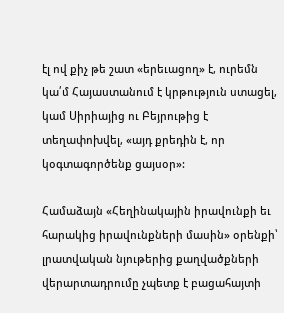էլ ով քիչ թե շատ «երեւացող» է, ուրեմն կա՛մ Հայաստանում է կրթություն ստացել, կամ Սիրիայից ու Բեյրութից է տեղափոխվել, «այդ քրեդին է, որ կօգտագործենք ցայսօր»:

Համաձայն «Հեղինակային իրավունքի եւ հարակից իրավունքների մասին» օրենքի՝ լրատվական նյութերից քաղվածքների վերարտադրումը չպետք է բացահայտի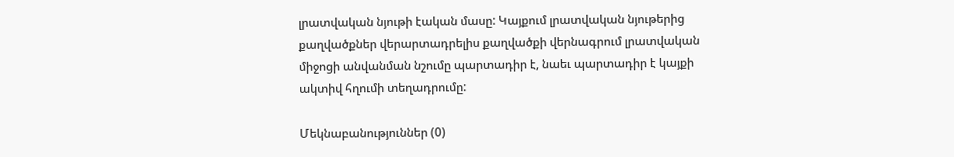լրատվական նյութի էական մասը: Կայքում լրատվական նյութերից քաղվածքներ վերարտադրելիս քաղվածքի վերնագրում լրատվական միջոցի անվանման նշումը պարտադիր է, նաեւ պարտադիր է կայքի ակտիվ հղումի տեղադրումը:

Մեկնաբանություններ (0)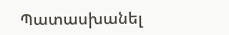Պատասխանել